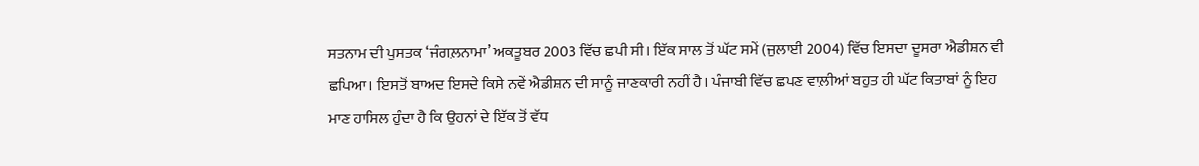ਸਤਨਾਮ ਦੀ ਪੁਸਤਕ ‘ਜੰਗਲ਼ਨਾਮਾ’ ਅਕਤੂਬਰ 2003 ਵਿੱਚ ਛਪੀ ਸੀ। ਇੱਕ ਸਾਲ ਤੋਂ ਘੱਟ ਸਮੇਂ (ਜੁਲਾਈ 2004) ਵਿੱਚ ਇਸਦਾ ਦੂਸਰਾ ਐਡੀਸ਼ਨ ਵੀ ਛਪਿਆ। ਇਸਤੋਂ ਬਾਅਦ ਇਸਦੇ ਕਿਸੇ ਨਵੇਂ ਐਡੀਸ਼ਨ ਦੀ ਸਾਨੂੰ ਜਾਣਕਾਰੀ ਨਹੀਂ ਹੈ। ਪੰਜਾਬੀ ਵਿੱਚ ਛਪਣ ਵਾਲ਼ੀਆਂ ਬਹੁਤ ਹੀ ਘੱਟ ਕਿਤਾਬਾਂ ਨੂੰ ਇਹ ਮਾਣ ਹਾਸਿਲ ਹੁੰਦਾ ਹੈ ਕਿ ਉਹਨਾਂ ਦੇ ਇੱਕ ਤੋਂ ਵੱਧ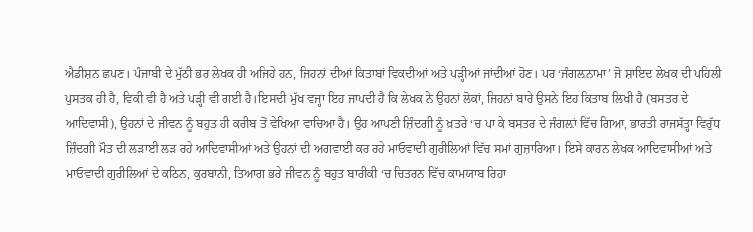ਐਡੀਸ਼ਨ ਛਪਣ। ਪੰਜਾਬੀ ਦੇ ਮੁੱਠੀ ਭਰ ਲੇਖਕ ਹੀ ਅਜਿਹੇ ਹਨ, ਜਿਹਨਾਂ ਦੀਆਂ ਕਿਤਾਬਾਂ ਵਿਕਦੀਆਂ ਅਤੇ ਪੜ੍ਹੀਆਂ ਜਾਂਦੀਆਂ ਹੋਣ। ਪਰ ‘ਜੰਗਲ਼ਨਾਮਾ’ ਜੋ ਸ਼ਾਇਦ ਲੇਖਕ ਦੀ ਪਹਿਲੀ ਪੁਸਤਕ ਹੀ ਹੈ, ਵਿਕੀ ਵੀ ਹੈ ਅਤੇ ਪੜ੍ਹੀ ਵੀ ਗਈ ਹੈ।ਇਸਦੀ ਮੁੱਖ ਵਜ੍ਹਾ ਇਹ ਜਾਪਦੀ ਹੈ ਕਿ ਲੇਖਕ ਨੇ ਉਹਨਾਂ ਲੋਕਾਂ, ਜਿਹਨਾਂ ਬਾਰੇ ਉਸਨੇ ਇਹ ਕਿਤਾਬ ਲਿਖੀ ਹੈ (ਬਸਤਰ ਦੇ ਆਦਿਵਾਸੀ), ਉਹਨਾਂ ਦੇ ਜੀਵਨ ਨੂੰ ਬਹੁਤ ਹੀ ਕਰੀਬ ਤੋਂ ਵੇਖਿਆ ਵਾਚਿਆ ਹੈ। ਉਹ ਆਪਣੀ ਜ਼ਿੰਦਗੀ ਨੂੰ ਖ਼ਤਰੇ ‘ਚ ਪਾ ਕੇ ਬਸਤਰ ਦੇ ਜੰਗਲ਼ਾਂ ਵਿੱਚ ਗਿਆ, ਭਾਰਤੀ ਰਾਜਸੱਤ੍ਹਾ ਵਿਰੁੱਧ ਜ਼ਿੰਦਗੀ ਮੌਤ ਦੀ ਲੜਾਈ ਲੜ ਰਹੇ ਆਦਿਵਾਸੀਆਂ ਅਤੇ ਉਹਨਾਂ ਦੀ ਅਗਵਾਈ ਕਰ ਰਹੇ ਮਾਓਵਾਦੀ ਗੁਰੀਲਿਆਂ ਵਿੱਚ ਸਮਾਂ ਗੁਜ਼ਾਰਿਆ। ਇਸੇ ਕਾਰਨ ਲੇਖਕ ਆਦਿਵਾਸੀਆਂ ਅਤੇ ਮਾਓਵਾਦੀ ਗੁਰੀਲਿਆਂ ਦੇ ਕਠਿਨ, ਕੁਰਬਾਨੀ, ਤਿਆਗ ਭਰੇ ਜੀਵਨ ਨੂੰ ਬਹੁਤ ਬਾਰੀਕੀ ‘ਚ ਚਿਤਰਨ ਵਿੱਚ ਕਾਮਯਾਬ ਰਿਹਾ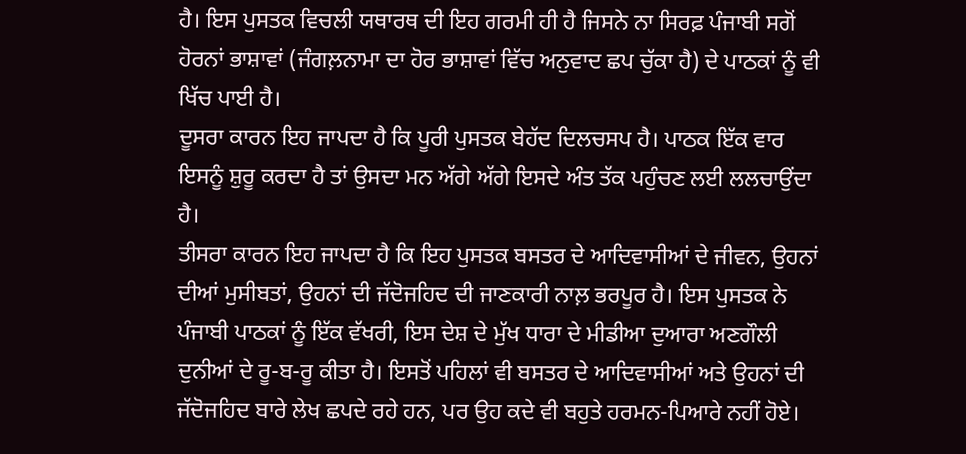ਹੈ। ਇਸ ਪੁਸਤਕ ਵਿਚਲੀ ਯਥਾਰਥ ਦੀ ਇਹ ਗਰਮੀ ਹੀ ਹੈ ਜਿਸਨੇ ਨਾ ਸਿਰਫ਼ ਪੰਜਾਬੀ ਸਗੋਂ ਹੋਰਨਾਂ ਭਾਸ਼ਾਵਾਂ (ਜੰਗਲ਼ਨਾਮਾ ਦਾ ਹੋਰ ਭਾਸ਼ਾਵਾਂ ਵਿੱਚ ਅਨੁਵਾਦ ਛਪ ਚੁੱਕਾ ਹੈ) ਦੇ ਪਾਠਕਾਂ ਨੂੰ ਵੀ ਖਿੱਚ ਪਾਈ ਹੈ।
ਦੂਸਰਾ ਕਾਰਨ ਇਹ ਜਾਪਦਾ ਹੈ ਕਿ ਪੂਰੀ ਪੁਸਤਕ ਬੇਹੱਦ ਦਿਲਚਸਪ ਹੈ। ਪਾਠਕ ਇੱਕ ਵਾਰ ਇਸਨੂੰ ਸ਼ੁਰੂ ਕਰਦਾ ਹੈ ਤਾਂ ਉਸਦਾ ਮਨ ਅੱਗੇ ਅੱਗੇ ਇਸਦੇ ਅੰਤ ਤੱਕ ਪਹੁੰਚਣ ਲਈ ਲਲਚਾਉਂਦਾ ਹੈ।
ਤੀਸਰਾ ਕਾਰਨ ਇਹ ਜਾਪਦਾ ਹੈ ਕਿ ਇਹ ਪੁਸਤਕ ਬਸਤਰ ਦੇ ਆਦਿਵਾਸੀਆਂ ਦੇ ਜੀਵਨ, ਉਹਨਾਂ ਦੀਆਂ ਮੁਸੀਬਤਾਂ, ਉਹਨਾਂ ਦੀ ਜੱਦੋਜਹਿਦ ਦੀ ਜਾਣਕਾਰੀ ਨਾਲ਼ ਭਰਪੂਰ ਹੈ। ਇਸ ਪੁਸਤਕ ਨੇ ਪੰਜਾਬੀ ਪਾਠਕਾਂ ਨੂੰ ਇੱਕ ਵੱਖਰੀ, ਇਸ ਦੇਸ਼ ਦੇ ਮੁੱਖ ਧਾਰਾ ਦੇ ਮੀਡੀਆ ਦੁਆਰਾ ਅਣਗੌਲੀ ਦੁਨੀਆਂ ਦੇ ਰੂ-ਬ-ਰੂ ਕੀਤਾ ਹੈ। ਇਸਤੋਂ ਪਹਿਲਾਂ ਵੀ ਬਸਤਰ ਦੇ ਆਦਿਵਾਸੀਆਂ ਅਤੇ ਉਹਨਾਂ ਦੀ ਜੱਦੋਜਹਿਦ ਬਾਰੇ ਲੇਖ ਛਪਦੇ ਰਹੇ ਹਨ, ਪਰ ਉਹ ਕਦੇ ਵੀ ਬਹੁਤੇ ਹਰਮਨ-ਪਿਆਰੇ ਨਹੀਂ ਹੋਏ।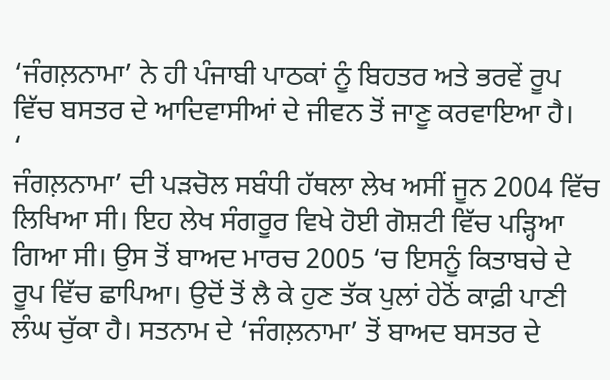‘ਜੰਗਲ਼ਨਾਮਾ’ ਨੇ ਹੀ ਪੰਜਾਬੀ ਪਾਠਕਾਂ ਨੂੰ ਬਿਹਤਰ ਅਤੇ ਭਰਵੇਂ ਰੂਪ ਵਿੱਚ ਬਸਤਰ ਦੇ ਆਦਿਵਾਸੀਆਂ ਦੇ ਜੀਵਨ ਤੋਂ ਜਾਣੂ ਕਰਵਾਇਆ ਹੈ।
‘
ਜੰਗਲ਼ਨਾਮਾ’ ਦੀ ਪੜਚੋਲ ਸਬੰਧੀ ਹੱਥਲਾ ਲੇਖ ਅਸੀਂ ਜੂਨ 2004 ਵਿੱਚ ਲਿਖਿਆ ਸੀ। ਇਹ ਲੇਖ ਸੰਗਰੂਰ ਵਿਖੇ ਹੋਈ ਗੋਸ਼ਟੀ ਵਿੱਚ ਪੜ੍ਹਿਆ ਗਿਆ ਸੀ। ਉਸ ਤੋਂ ਬਾਅਦ ਮਾਰਚ 2005 ‘ਚ ਇਸਨੂੰ ਕਿਤਾਬਚੇ ਦੇ ਰੂਪ ਵਿੱਚ ਛਾਪਿਆ। ਉਦੋਂ ਤੋਂ ਲੈ ਕੇ ਹੁਣ ਤੱਕ ਪੁਲਾਂ ਹੇਠੋਂ ਕਾਫ਼ੀ ਪਾਣੀ ਲੰਘ ਚੁੱਕਾ ਹੈ। ਸਤਨਾਮ ਦੇ ‘ਜੰਗਲ਼ਨਾਮਾ’ ਤੋਂ ਬਾਅਦ ਬਸਤਰ ਦੇ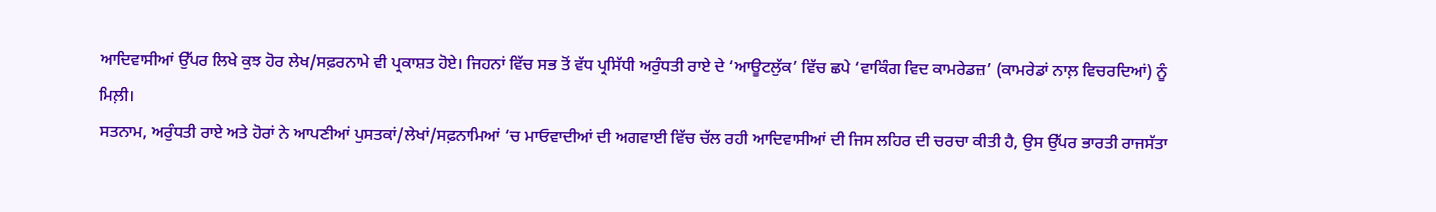ਆਦਿਵਾਸੀਆਂ ਉੱਪਰ ਲਿਖੇ ਕੁਝ ਹੋਰ ਲੇਖ/ਸਫ਼ਰਨਾਮੇ ਵੀ ਪ੍ਰਕਾਸ਼ਤ ਹੋਏ। ਜਿਹਨਾਂ ਵਿੱਚ ਸਭ ਤੋਂ ਵੱਧ ਪ੍ਰਸਿੱਧੀ ਅਰੁੰਧਤੀ ਰਾਏ ਦੇ ‘ਆਊਟਲੁੱਕ’ ਵਿੱਚ ਛਪੇ ‘ਵਾਕਿੰਗ ਵਿਦ ਕਾਮਰੇਡਜ਼’ (ਕਾਮਰੇਡਾਂ ਨਾਲ਼ ਵਿਚਰਦਿਆਂ) ਨੂੰ ਮਿਲ਼ੀ।
ਸਤਨਾਮ, ਅਰੁੰਧਤੀ ਰਾਏ ਅਤੇ ਹੋਰਾਂ ਨੇ ਆਪਣੀਆਂ ਪੁਸਤਕਾਂ/ਲੇਖਾਂ/ਸਫ਼ਨਾਮਿਆਂ ‘ਚ ਮਾਓਵਾਦੀਆਂ ਦੀ ਅਗਵਾਈ ਵਿੱਚ ਚੱਲ ਰਹੀ ਆਦਿਵਾਸੀਆਂ ਦੀ ਜਿਸ ਲਹਿਰ ਦੀ ਚਰਚਾ ਕੀਤੀ ਹੈ, ਉਸ ਉੱਪਰ ਭਾਰਤੀ ਰਾਜਸੱਤਾ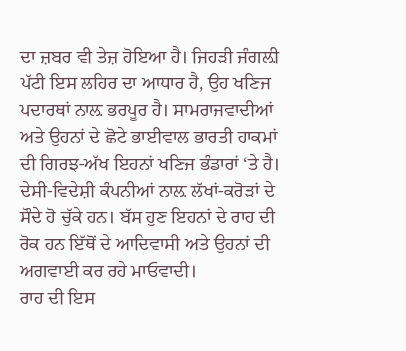ਦਾ ਜ਼ਬਰ ਵੀ ਤੇਜ਼ ਹੋਇਆ ਹੈ। ਜਿਹੜੀ ਜੰਗਲ਼ੀ ਪੱਟੀ ਇਸ ਲਹਿਰ ਦਾ ਆਧਾਰ ਹੈ, ਉਹ ਖਣਿਜ ਪਦਾਰਥਾਂ ਨਾਲ਼ ਭਰਪੂਰ ਹੈ। ਸਾਮਰਾਜਵਾਦੀਆਂ ਅਤੇ ਉਹਨਾਂ ਦੇ ਛੋਟੇ ਭਾਈਵਾਲ ਭਾਰਤੀ ਹਾਕਮਾਂ ਦੀ ਗਿਰਝ-ਅੱਖ ਇਹਨਾਂ ਖਣਿਜ ਭੰਡਾਰਾਂ ‘ਤੇ ਹੈ। ਦੇਸੀ-ਵਿਦੇਸ਼ੀ ਕੰਪਨੀਆਂ ਨਾਲ਼ ਲੱਖਾਂ-ਕਰੋੜਾਂ ਦੇ ਸੌਦੇ ਹੋ ਚੁੱਕੇ ਹਨ। ਬੱਸ ਹੁਣ ਇਹਨਾਂ ਦੇ ਰਾਹ ਦੀ ਰੋਕ ਹਨ ਇੱਥੋਂ ਦੇ ਆਦਿਵਾਸੀ ਅਤੇ ਉਹਨਾਂ ਦੀ ਅਗਵਾਈ ਕਰ ਰਹੇ ਮਾਓਵਾਦੀ।
ਰਾਹ ਦੀ ਇਸ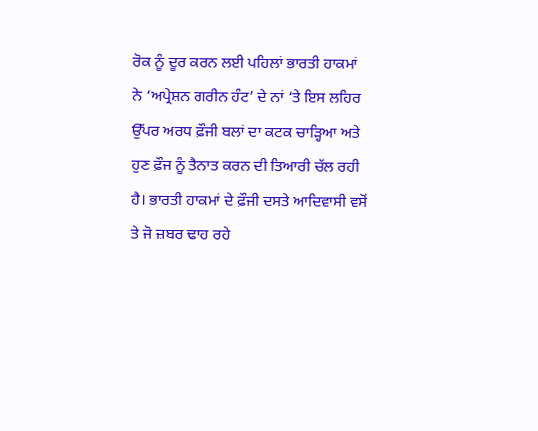ਰੋਕ ਨੂੰ ਦੂਰ ਕਰਨ ਲਈ ਪਹਿਲਾਂ ਭਾਰਤੀ ਹਾਕਮਾਂ ਨੇ ‘ਅਪ੍ਰੇਸ਼ਨ ਗਰੀਨ ਹੰਟ’ ਦੇ ਨਾਂ ‘ਤੇ ਇਸ ਲਹਿਰ ਉੱਪਰ ਅਰਧ ਫ਼ੌਜੀ ਬਲਾਂ ਦਾ ਕਟਕ ਚਾੜ੍ਹਿਆ ਅਤੇ ਹੁਣ ਫ਼ੌਜ ਨੂੰ ਤੈਨਾਤ ਕਰਨ ਦੀ ਤਿਆਰੀ ਚੱਲ ਰਹੀ ਹੈ। ਭਾਰਤੀ ਹਾਕਮਾਂ ਦੇ ਫ਼ੌਜੀ ਦਸਤੇ ਆਦਿਵਾਸੀ ਵਸੋਂ ਤੇ ਜੋ ਜ਼ਬਰ ਢਾਹ ਰਹੇ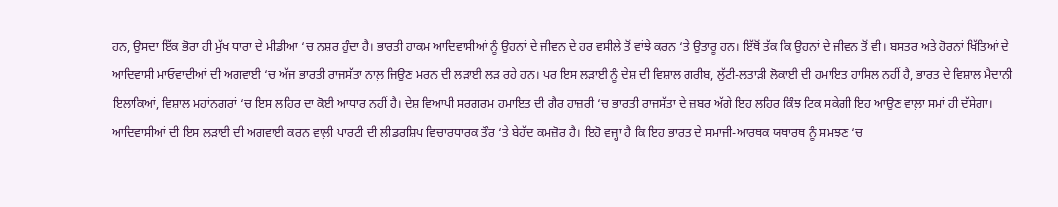ਹਨ, ਉਸਦਾ ਇੱਕ ਭੋਰਾ ਹੀ ਮੁੱਖ ਧਾਰਾ ਦੇ ਮੀਡੀਆ ‘ਚ ਨਸ਼ਰ ਹੁੰਦਾ ਹੈ। ਭਾਰਤੀ ਹਾਕਮ ਆਦਿਵਾਸੀਆਂ ਨੂੰ ਉਹਨਾਂ ਦੇ ਜੀਵਨ ਦੇ ਹਰ ਵਸੀਲੇ ਤੋਂ ਵਾਂਝੇ ਕਰਨ ‘ਤੇ ਉਤਾਰੂ ਹਨ। ਇੱਥੋਂ ਤੱਕ ਕਿ ਉਹਨਾਂ ਦੇ ਜੀਵਨ ਤੋਂ ਵੀ। ਬਸਤਰ ਅਤੇ ਹੋਰਨਾਂ ਖਿੱਤਿਆਂ ਦੇ ਆਦਿਵਾਸੀ ਮਾਓਵਾਦੀਆਂ ਦੀ ਅਗਵਾਈ ‘ਚ ਅੱਜ ਭਾਰਤੀ ਰਾਜਸੱਤਾ ਨਾਲ਼ ਜਿਉਣ ਮਰਨ ਦੀ ਲੜਾਈ ਲੜ ਰਹੇ ਹਨ। ਪਰ ਇਸ ਲੜਾਈ ਨੂੰ ਦੇਸ਼ ਦੀ ਵਿਸ਼ਾਲ ਗਰੀਬ, ਲੁੱਟੀ-ਲਤਾੜੀ ਲੋਕਾਈ ਦੀ ਹਮਾਇਤ ਹਾਸਿਲ ਨਹੀਂ ਹੈ, ਭਾਰਤ ਦੇ ਵਿਸ਼ਾਲ ਮੈਦਾਨੀ ਇਲਾਕਿਆਂ, ਵਿਸ਼ਾਲ ਮਹਾਂਨਗਰਾਂ ‘ਚ ਇਸ ਲਹਿਰ ਦਾ ਕੋਈ ਆਧਾਰ ਨਹੀਂ ਹੈ। ਦੇਸ਼ ਵਿਆਪੀ ਸਰਗਰਮ ਹਮਾਇਤ ਦੀ ਗੈਰ ਹਾਜ਼ਰੀ ‘ਚ ਭਾਰਤੀ ਰਾਜਸੱਤਾ ਦੇ ਜ਼ਬਰ ਅੱਗੇ ਇਹ ਲਹਿਰ ਕਿੰਝ ਟਿਕ ਸਕੇਗੀ ਇਹ ਆਉਣ ਵਾਲ਼ਾ ਸਮਾਂ ਹੀ ਦੱਸੇਗਾ।
ਆਦਿਵਾਸੀਆਂ ਦੀ ਇਸ ਲੜਾਈ ਦੀ ਅਗਵਾਈ ਕਰਨ ਵਾਲ਼ੀ ਪਾਰਟੀ ਦੀ ਲੀਡਰਸ਼ਿਪ ਵਿਚਾਰਧਾਰਕ ਤੌਰ ‘ਤੇ ਬੇਹੱਦ ਕਮਜ਼ੋਰ ਹੈ। ਇਹੋ ਵਜ੍ਹਾ ਹੈ ਕਿ ਇਹ ਭਾਰਤ ਦੇ ਸਮਾਜੀ-ਆਰਥਕ ਯਥਾਰਥ ਨੂੰ ਸਮਝਣ ‘ਚ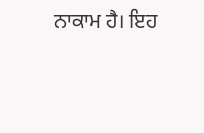ਨਾਕਾਮ ਹੈ। ਇਹ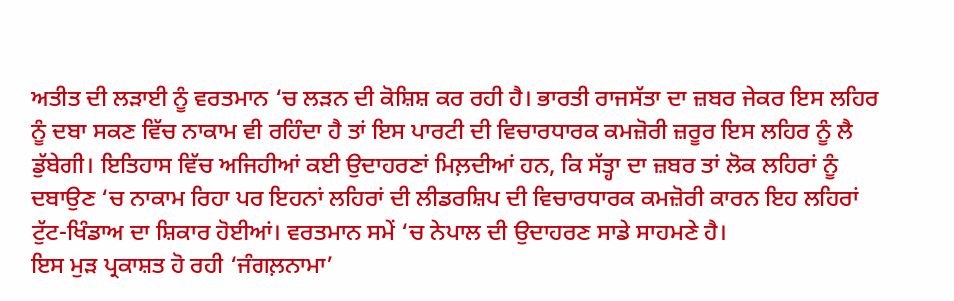ਅਤੀਤ ਦੀ ਲੜਾਈ ਨੂੰ ਵਰਤਮਾਨ ‘ਚ ਲੜਨ ਦੀ ਕੋਸ਼ਿਸ਼ ਕਰ ਰਹੀ ਹੈ। ਭਾਰਤੀ ਰਾਜਸੱਤਾ ਦਾ ਜ਼ਬਰ ਜੇਕਰ ਇਸ ਲਹਿਰ ਨੂੰ ਦਬਾ ਸਕਣ ਵਿੱਚ ਨਾਕਾਮ ਵੀ ਰਹਿੰਦਾ ਹੈ ਤਾਂ ਇਸ ਪਾਰਟੀ ਦੀ ਵਿਚਾਰਧਾਰਕ ਕਮਜ਼ੋਰੀ ਜ਼ਰੂਰ ਇਸ ਲਹਿਰ ਨੂੰ ਲੈ ਡੁੱਬੇਗੀ। ਇਤਿਹਾਸ ਵਿੱਚ ਅਜਿਹੀਆਂ ਕਈ ਉਦਾਹਰਣਾਂ ਮਿਲ਼ਦੀਆਂ ਹਨ, ਕਿ ਸੱਤ੍ਹਾ ਦਾ ਜ਼ਬਰ ਤਾਂ ਲੋਕ ਲਹਿਰਾਂ ਨੂੰ ਦਬਾਉਣ ‘ਚ ਨਾਕਾਮ ਰਿਹਾ ਪਰ ਇਹਨਾਂ ਲਹਿਰਾਂ ਦੀ ਲੀਡਰਸ਼ਿਪ ਦੀ ਵਿਚਾਰਧਾਰਕ ਕਮਜ਼ੋਰੀ ਕਾਰਨ ਇਹ ਲਹਿਰਾਂ ਟੁੱਟ-ਖਿੰਡਾਅ ਦਾ ਸ਼ਿਕਾਰ ਹੋਈਆਂ। ਵਰਤਮਾਨ ਸਮੇਂ ‘ਚ ਨੇਪਾਲ ਦੀ ਉਦਾਹਰਣ ਸਾਡੇ ਸਾਹਮਣੇ ਹੈ।
ਇਸ ਮੁੜ ਪ੍ਰਕਾਸ਼ਤ ਹੋ ਰਹੀ ‘ਜੰਗਲ਼ਨਾਮਾ’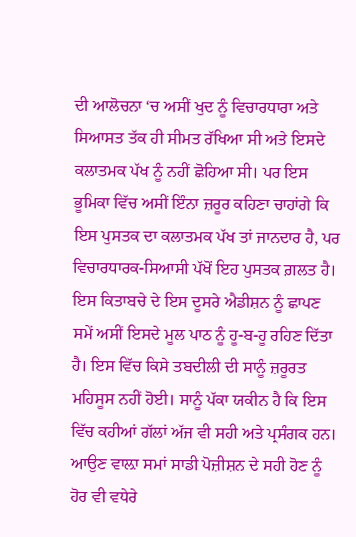ਦੀ ਆਲੋਚਨਾ ‘ਚ ਅਸੀਂ ਖੁਦ ਨੂੰ ਵਿਚਾਰਧਾਰਾ ਅਤੇ ਸਿਆਸਤ ਤੱਕ ਹੀ ਸੀਮਤ ਰੱਖਿਆ ਸੀ ਅਤੇ ਇਸਦੇ ਕਲਾਤਮਕ ਪੱਖ ਨੂੰ ਨਹੀਂ ਛੋਹਿਆ ਸੀ। ਪਰ ਇਸ ਭੂਮਿਕਾ ਵਿੱਚ ਅਸੀਂ ਇੰਨਾ ਜ਼ਰੂਰ ਕਹਿਣਾ ਚਾਹਾਂਗੇ ਕਿ ਇਸ ਪੁਸਤਕ ਦਾ ਕਲਾਤਮਕ ਪੱਖ ਤਾਂ ਜਾਨਦਾਰ ਹੈ, ਪਰ ਵਿਚਾਰਧਾਰਕ-ਸਿਆਸੀ ਪੱਖੋਂ ਇਹ ਪੁਸਤਕ ਗ਼ਲਤ ਹੈ।
ਇਸ ਕਿਤਾਬਚੇ ਦੇ ਇਸ ਦੂਸਰੇ ਐਡੀਸ਼ਨ ਨੂੰ ਛਾਪਣ ਸਮੇਂ ਅਸੀਂ ਇਸਦੇ ਮੂਲ ਪਾਠ ਨੂੰ ਹੂ-ਬ-ਹੂ ਰਹਿਣ ਦਿੱਤਾ ਹੈ। ਇਸ ਵਿੱਚ ਕਿਸੇ ਤਬਦੀਲੀ ਦੀ ਸਾਨੂੰ ਜ਼ਰੂਰਤ ਮਹਿਸੂਸ ਨਹੀਂ ਹੋਈ। ਸਾਨੂੰ ਪੱਕਾ ਯਕੀਨ ਹੈ ਕਿ ਇਸ ਵਿੱਚ ਕਹੀਆਂ ਗੱਲਾਂ ਅੱਜ ਵੀ ਸਹੀ ਅਤੇ ਪ੍ਰਸੰਗਕ ਹਨ। ਆਉਣ ਵਾਲ਼ਾ ਸਮਾਂ ਸਾਡੀ ਪੋਜ਼ੀਸ਼ਨ ਦੇ ਸਹੀ ਹੋਣ ਨੂੰ ਹੋਰ ਵੀ ਵਧੇਰੇ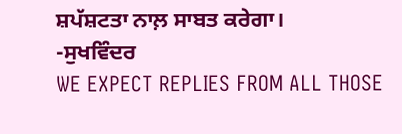ਸ਼ਪੱਸ਼ਟਤਾ ਨਾਲ਼ ਸਾਬਤ ਕਰੇਗਾ।
-ਸੁਖਵਿੰਦਰ
WE EXPECT REPLIES FROM ALL THOSE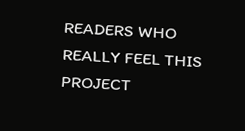READERS WHO REALLY FEEL THIS PROJECT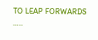TO LEAP FORWARDS …..